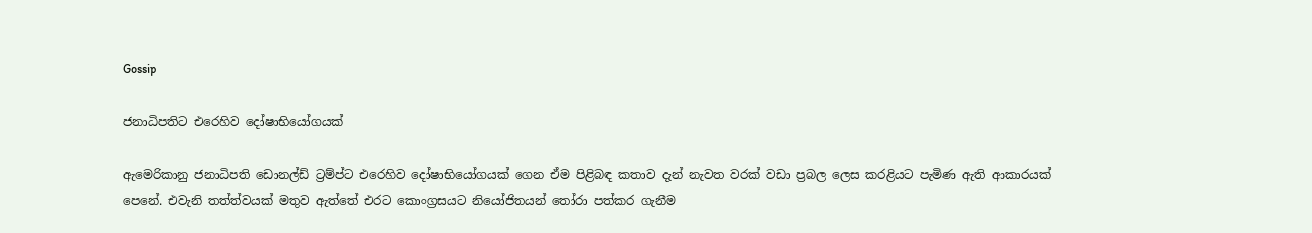Gossip

ජනාධිපතිට එරෙහිව දෝෂාභියෝගයක්

ඇමෙරිකානු ජනාධිපති ඩොනල්ඩ් ට්‍රම්ප්ට එරෙහිව දෝෂාභියෝගයක් ගෙන ඒම පිළිබඳ කතාව දැන් නැවත වරක් වඩා ප්‍රබල ලෙස කරළියට පැමිණ ඇති ආකාරයක් පෙනේ. එවැනි තත්ත්වයක් මතුව ඇත්තේ එරට කොංග්‍රසයට නියෝජිතයන් තෝරා පත්කර ගැනීම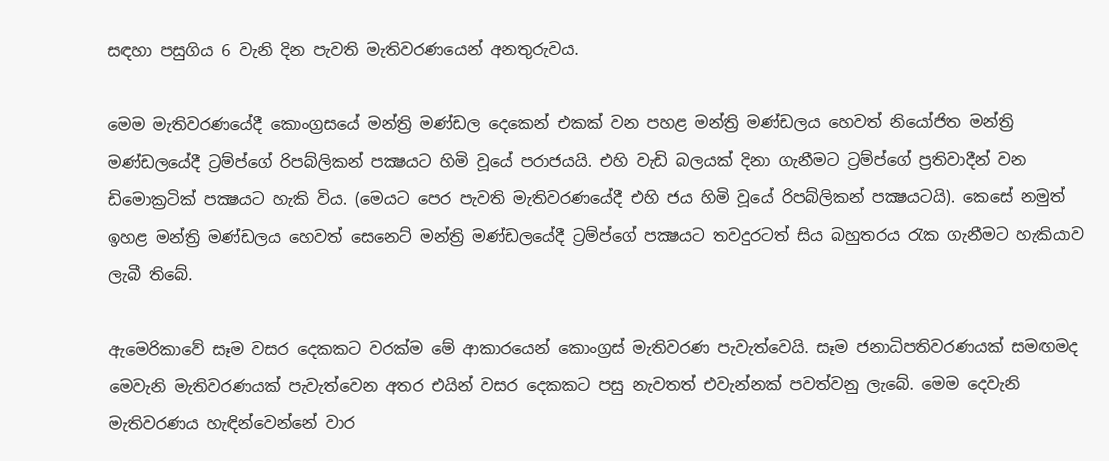සඳහා පසුගිය 6 වැනි දින පැවති මැතිවරණයෙන් අනතුරුවය.

මෙම මැතිවරණයේදී කොංග්‍රසයේ මන්ත්‍රි මණ්ඩල දෙකෙන් එකක් වන පහළ මන්ත්‍රි මණ්ඩලය හෙවත් නියෝජිත මන්ත්‍රි මණ්ඩලයේදී ට්‍රම්ප්ගේ රිපබ්ලිකන් පක්‍ෂයට හිමි වූයේ පරාජයයි. එහි වැඩි බලයක් දිනා ගැනීමට ට්‍රම්ප්ගේ ප්‍රතිවාදීන් වන ඩිමොක්‍රටික් පක්‍ෂයට හැකි විය. (මෙයට පෙර පැවති මැතිවරණයේදී එහි ජය හිමි වූයේ රිපබ්ලිකන් පක්‍ෂයටයි). කෙසේ නමුත් ඉහළ මන්ත්‍රි මණ්ඩලය හෙවත් සෙනෙට් මන්ත්‍රි මණ්ඩලයේදී ට්‍රම්ප්ගේ පක්‍ෂයට තවදුරටත් සිය බහුතරය රැක ගැනීමට හැකියාව ලැබී තිබේ.

ඇමෙරිකාවේ සෑම වසර දෙකකට වරක්ම මේ ආකාරයෙන් කොංග්‍රස් මැතිවරණ පැවැත්වෙයි. සෑම ජනාධිපතිවරණයක් සමඟමද මෙවැනි මැතිවරණයක් පැවැත්වෙන අතර එයින් වසර දෙකකට පසු නැවතත් එවැන්නක් පවත්වනු ලැබේ. මෙම දෙවැනි මැතිවරණය හැඳින්වෙන්නේ වාර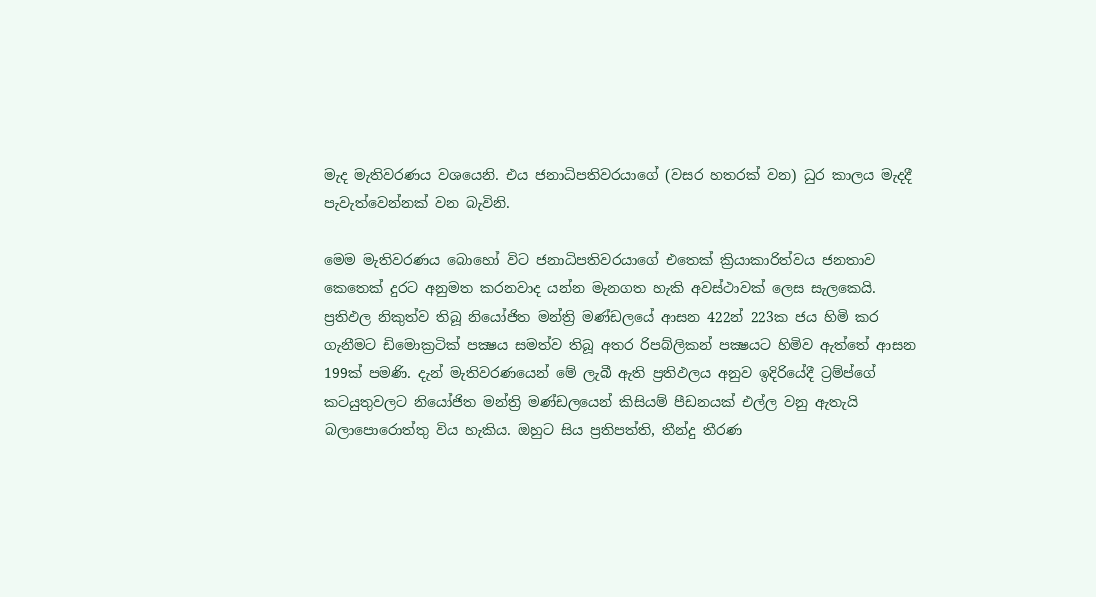මැද මැතිවරණය වශයෙනි. එය ජනාධිපතිවරයාගේ (වසර හතරක් වන) ධුර කාලය මැදදී පැවැත්වෙන්නක් වන බැවිනි.

මෙම මැතිවරණය බොහෝ විට ජනාධිපතිවරයාගේ එතෙක් ක්‍රියාකාරිත්වය ජනතාව කෙතෙක් දුරට අනුමත කරනවාද යන්න මැනගත හැකි අවස්ථාවක් ලෙස සැලකෙයි. ප්‍රතිඵල නිකුත්ව තිබූ නියෝජිත මන්ත්‍රි මණ්ඩලයේ ආසන 422න් 223ක ජය හිමි කර ගැනීමට ඩිමොක්‍රටික් පක්‍ෂය සමත්ව තිබූ අතර රිපබ්ලිකන් පක්‍ෂයට හිමිව ඇත්තේ ආසන 199ක් පමණි. දැන් මැතිවරණයෙන් මේ ලැබී ඇති ප්‍රතිඵලය අනුව ඉදිරියේදී ට්‍රම්ප්ගේ කටයුතුවලට නියෝජිත මන්ත්‍රි මණ්ඩලයෙන් කිසියම් පීඩනයක් එල්ල වනු ඇතැයි බලාපොරොත්තු විය හැකිය. ඔහුට සිය ප්‍රතිපත්ති, තීන්දු තීරණ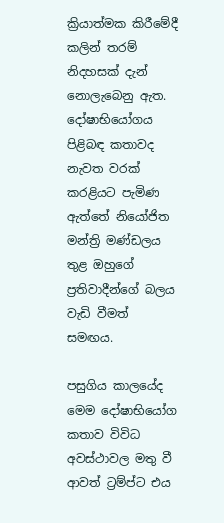ක්‍රියාත්මක කිරීමේදී කලින් තරම් නිදහසක් දැන් නොලැබෙනු ඇත. දෝෂාභියෝගය පිළිබඳ කතාවද නැවත වරක් කරළියට පැමිණ ඇත්තේ නියෝජිත මන්ත්‍රි මණ්ඩලය තුළ ඔහුගේ ප්‍රතිවාදීන්ගේ බලය වැඩි වීමත් සමඟය.

පසුගිය කාලයේද මෙම දෝෂාභියෝග කතාව විවිධ අවස්ථාවල මතු වී ආවත් ට්‍රම්ප්ට එය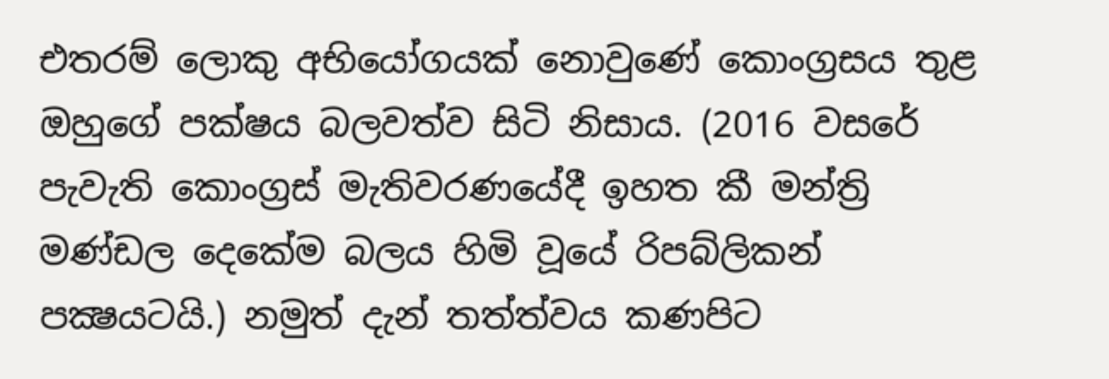එතරම් ලොකු අභියෝගයක් නොවුණේ කොංග්‍රසය තුළ ඔහුගේ පක්ෂය බලවත්ව සිටි නිසාය. (2016 වසරේ පැවැති කොංග්‍රස් මැතිවරණයේදී ඉහත කී මන්ත්‍රි මණ්ඩල දෙකේම බලය හිමි වූයේ රිපබ්ලිකන් පක්‍ෂයටයි.) නමුත් දැන් තත්ත්වය කණපිට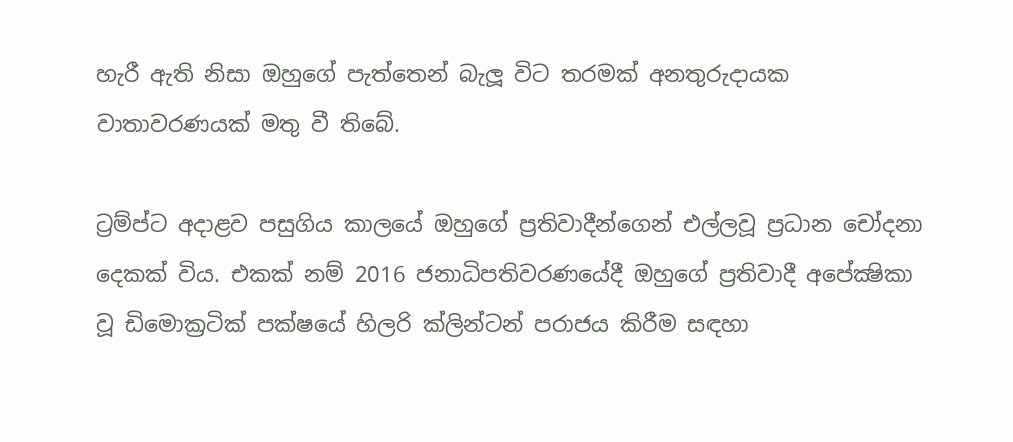හැරී ඇති නිසා ඔහුගේ පැත්තෙන් බැලූ විට තරමක් අනතුරුදායක වාතාවරණයක් මතු වී තිබේ.

ට්‍රම්ප්ට අදාළව පසුගිය කාලයේ ඔහුගේ ප්‍රතිවාදීන්ගෙන් එල්ලවූ ප්‍රධාන චෝදනා දෙකක් විය. එකක් නම් 2016 ජනාධිපතිවරණයේදී ඔහුගේ ප්‍රතිවාදී අපේක්‍ෂිකා වූ ඩිමොක්‍රටික් පක්ෂයේ හිලරි ක්ලින්ටන් පරාජය කිරීම සඳහා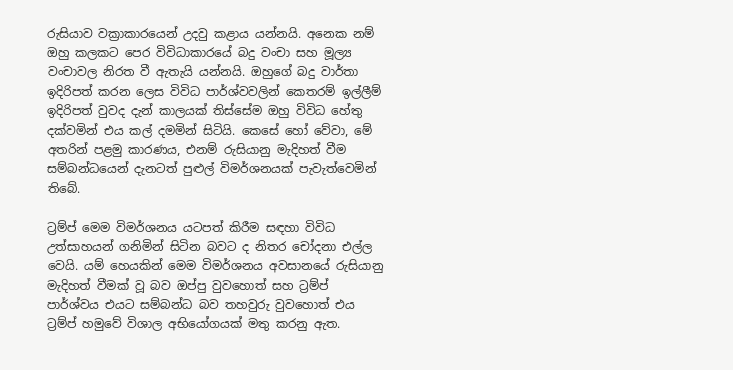රුසියාව වක්‍රාකාරයෙන් උදවු කළාය යන්නයි. අනෙක නම් ඔහු කලකට පෙර විවිධාකාරයේ බදු වංචා සහ මූල්‍ය වංචාවල නිරත වී ඇතැයි යන්නයි. ඔහුගේ බදු වාර්තා ඉදිරිපත් කරන ලෙස විවිධ පාර්ශ්වවලින් කෙතරම් ඉල්ලීම් ඉදිරිපත් වුවද දැන් කාලයක් තිස්සේම ඔහු විවිධ හේතු දක්වමින් එය කල් දමමින් සිටියි. කෙසේ හෝ වේවා, මේ අතරින් පළමු කාරණය, එනම් රුසියානු මැදිහත් වීම සම්බන්ධයෙන් දැනටත් පුළුල් විමර්ශනයක් පැවැත්වෙමින් තිබේ.

ට්‍රම්ප් මෙම විමර්ශනය යටපත් කිරීම සඳහා විවිධ උත්සාහයන් ගනිමින් සිටින බවට ද නිතර චෝදනා එල්ල වෙයි. යම් හෙයකින් මෙම විමර්ශනය අවසානයේ රුසියානු මැදිහත් වීමක් වූ බව ඔප්පු වුවහොත් සහ ට්‍රම්ප් පාර්ශ්වය එයට සම්බන්ධ බව තහවුරු වුවහොත් එය ට්‍රම්ප් හමුවේ විශාල අභියෝගයක් මතු කරනු ඇත.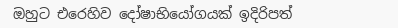ඔහුට එරෙහිව දෝෂාභියෝගයක් ඉදිරිපත්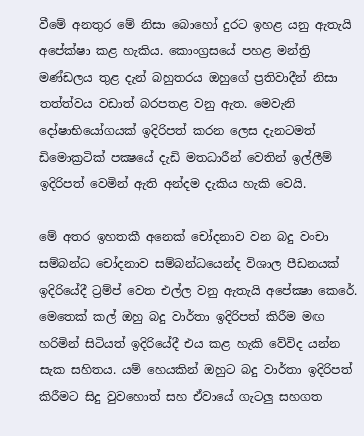වීමේ අනතුර මේ නිසා බොහෝ දුරට ඉහළ යනු ඇතැයි අපේක්ෂා කළ හැකිය. කොංග්‍රසයේ පහළ මන්ත්‍රි මණ්ඩලය තුළ දැන් බහුතරය ඔහුගේ ප්‍රතිවාදීන් නිසා තත්ත්වය වඩාත් බරපතළ වනු ඇත. මෙවැනි දෝෂාභියෝගයක් ඉදිරිපත් කරන ලෙස දැනටමත් ඩිමොක්‍රටික් පක්‍ෂයේ දැඩි මතධාරීන් වෙතින් ඉල්ලීම් ඉදිරිපත් වෙමින් ඇති අන්දම දැකිය හැකි වෙයි.

මේ අතර ඉහතකී අනෙක් චෝදනාව වන බදු වංචා සම්බන්ධ චෝදනාව සම්බන්ධයෙන්ද විශාල පීඩනයක් ඉදිරියේදී ට්‍රම්ප් වෙත එල්ල වනු ඇතැයි අපේක්‍ෂා කෙරේ. මෙතෙක් කල් ඔහු බදු වාර්තා ඉදිරිපත් කිරීම මඟ හරිමින් සිටියත් ඉදිරියේදී එය කළ හැකි වේවිද යන්න සැක සහිතය. යම් හෙයකින් ඔහුට බදු වාර්තා ඉදිරිපත් කිරීමට සිදු වුවහොත් සහ ඒවායේ ගැටලු සහගත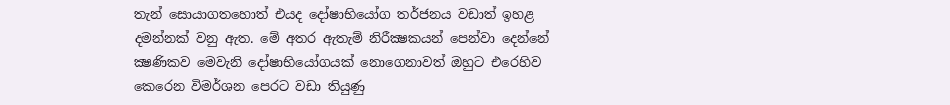තැන් සොයාගතහොත් එයද දෝෂාභියෝග තර්ජනය වඩාත් ඉහළ දමන්නක් වනු ඇත. මේ අතර ඇතැම් නිරීක්‍ෂකයන් පෙන්වා දෙන්නේ ක්‍ෂණිකව මෙවැනි දෝෂාභියෝගයක් නොගෙනාවත් ඔහුට එරෙහිව කෙරෙන විමර්ශන පෙරට වඩා තියුණු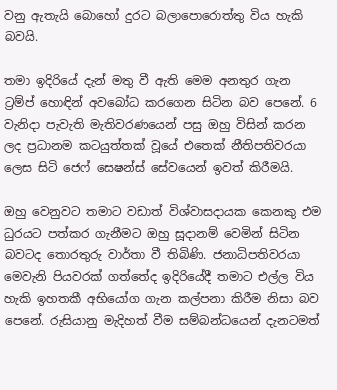වනු ඇතැයි බොහෝ දුරට බලාපොරොත්තු විය හැකි බවයි.

තමා ඉදිරියේ දැන් මතු වී ඇති මෙම අනතුර ගැන ට්‍රම්ප් හොඳින් අවබෝධ කරගෙන සිටින බව පෙනේ. 6 වැනිදා පැවැති මැතිවරණයෙන් පසු ඔහු විසින් කරන ලද ප්‍රධානම කටයුත්තක් වූයේ එතෙක් නීතිපතිවරයා ලෙස සිටි ජෙෆ් සෙෂන්ස් සේවයෙන් ඉවත් කිරීමයි.

ඔහු වෙනුවට තමාට වඩාත් විශ්වාසදායක කෙනකු එම ධුරයට පත්කර ගැනීමට ඔහු සූදානම් වෙමින් සිටින බවටද තොරතුරු වාර්තා වී තිබිණි. ජනාධිපතිවරයා මෙවැනි පියවරක් ගත්තේද ඉදිරියේදී තමාට එල්ල විය හැකි ඉහතකී අභියෝග ගැන කල්පනා කිරීම නිසා බව පෙනේ. රුසියානු මැදිහත් වීම සම්බන්ධයෙන් දැනටමත්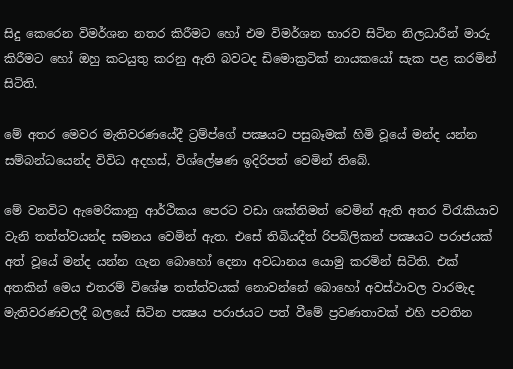සිදු කෙරෙන විමර්ශන නතර කිරීමට හෝ එම විමර්ශන භාරව සිටින නිලධාරීන් මාරු කිරීමට හෝ ඔහු කටයුතු කරනු ඇති බවටද ඩිමොක්‍රටික් නායකයෝ සැක පළ කරමින් සිටිති.

මේ අතර මෙවර මැතිවරණයේදී ට්‍රම්ප්ගේ පක්‍ෂයට පසුබෑමක් හිමි වූයේ මන්ද යන්න සම්බන්ධයෙන්ද විවිධ අදහස්, විශ්ලේෂණ ඉදිරිපත් වෙමින් තිබේ.

මේ වනවිට ඇමෙරිකානු ආර්ථිකය පෙරට වඩා ශක්තිමත් වෙමින් ඇති අතර විරැකියාව වැනි තත්ත්වයන්ද සමනය වෙමින් ඇත. එසේ තිබියදීත් රිපබ්ලිකන් පක්‍ෂයට පරාජයක් අත් වූයේ මන්ද යන්න ගැන බොහෝ දෙනා අවධානය යොමු කරමින් සිටිති. එක් අතකින් මෙය එතරම් විශේෂ තත්ත්වයක් නොවන්නේ බොහෝ අවස්ථාවල වාරමැද මැතිවරණවලදී බලයේ සිටින පක්‍ෂය පරාජයට පත් වීමේ ප්‍රවණතාවක් එහි පවතින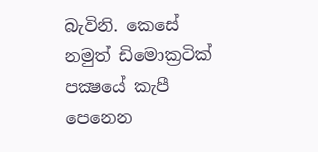බැවිනි. කෙසේ නමුත් ඩිමොක්‍රටික් පක්‍ෂයේ කැපී පෙනෙන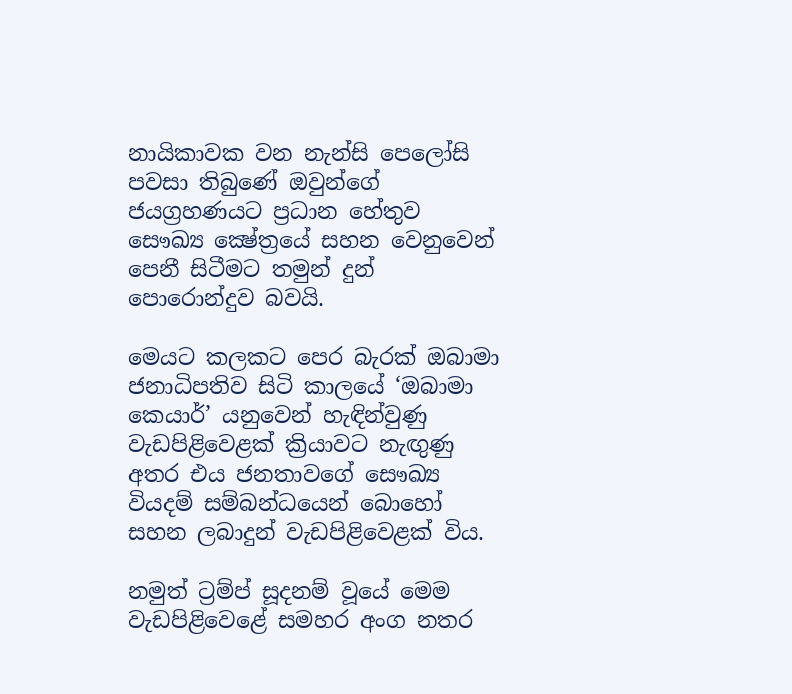නායිකාවක වන නැන්සි පෙලෝසි පවසා තිබුණේ ඔවුන්ගේ ජයග්‍රහණයට ප්‍රධාන හේතුව සෞඛ්‍ය ක්‍ෂේත්‍රයේ සහන වෙනුවෙන් පෙනී සිටීමට තමුන් දුන් පොරොන්දුව බවයි.

මෙයට කලකට පෙර බැරක් ඔබාමා ජනාධිපතිව සිටි කාලයේ ‘ඔබාමා කෙයාර්’ යනුවෙන් හැඳින්වුණු වැඩපිළිවෙළක් ක්‍රියාවට නැඟුණු අතර එය ජනතාවගේ සෞඛ්‍ය වියදම් සම්බන්ධයෙන් බොහෝ සහන ලබාදුන් වැඩපිළිවෙළක් විය.

නමුත් ට්‍රම්ප් සූදනම් වූයේ මෙම වැඩපිළිවෙළේ සමහර අංග නතර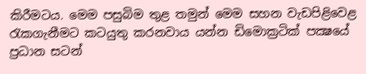කිරීමටය. මෙම පසුබිම තුළ තමුන් මෙම සහන වැඩපිළිවෙළ රැකගැනීමට කටයුතු කරනවාය යන්න ඩිමොක්‍රටික් පක්‍ෂයේ ප්‍රධාන සටන්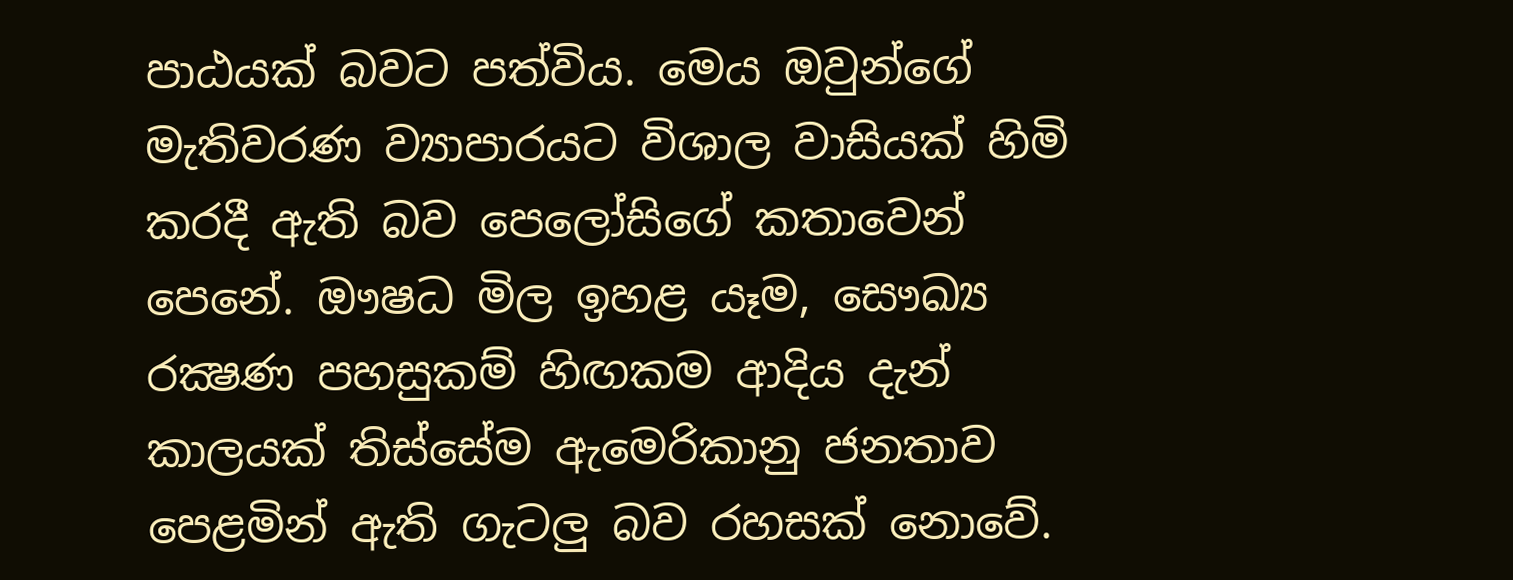පාඨයක් බවට පත්විය. මෙය ඔවුන්ගේ මැතිවරණ ව්‍යාපාරයට විශාල වාසියක් හිමි කරදී ඇති බව පෙලෝසිගේ කතාවෙන් පෙනේ. ඖෂධ මිල ඉහළ යෑම, සෞඛ්‍ය රක්‍ෂණ පහසුකම් හිඟකම ආදිය දැන් කාලයක් තිස්සේම ඇමෙරිකානු ජනතාව පෙළමින් ඇති ගැටලු බව රහසක් නොවේ.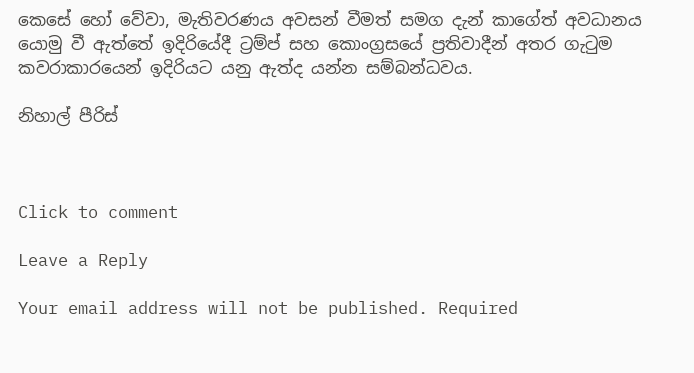කෙසේ හෝ වේවා, මැතිවරණය අවසන් වීමත් සමග දැන් කාගේත් අවධානය යොමු වී ඇත්තේ ඉදිරියේදී ට්‍රම්ප් සහ කොංග්‍රසයේ ප්‍රතිවාදීන් අතර ගැටුම කවරාකාරයෙන් ඉදිරියට යනු ඇත්ද යන්න සම්බන්ධවය.

නිහාල් පීරිස්



Click to comment

Leave a Reply

Your email address will not be published. Required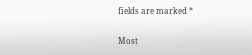fields are marked *

Most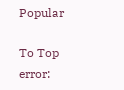Popular

To Top
error: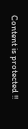Content is protected !!